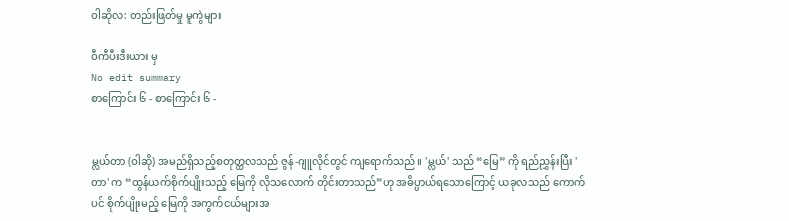ဝါဆိုလ: တည်းဖြတ်မှု မူကွဲများ

ဝီကီပီးဒီးယား မှ
No edit summary
စာကြောင်း ၆ - စာကြောင်း ၆ -


မ္လယ်တာ (ဝါဆို) အမည်ရှိသည့်စတုတ္ထလသည် ဇွန်-ဂျူလိုင်တွင် ကျရောက်သည်။ 'မ္လယ်' သည် “မြေ” ကို ရည်ညွှန်းပြီး 'တာ' က “ထွန်ယက်စိုက်ပျိုးသည့် မြေကို လိုသလောက် တိုင်းတာသည်”ဟု အဓိပ္ပာယ်ရသောကြောင့် ယခုလသည် ကောက်ပင် စိုက်ပျိုးမည့် မြေကို အကွက်ငယ်များအ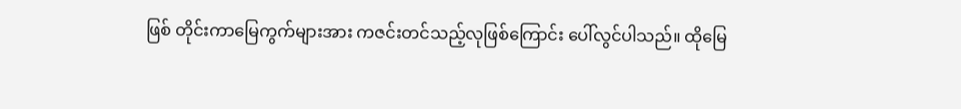ဖြစ် တိုင်းကာမြေကွက်များအား ကဇင်းတင်သည့်လုဖြစ်ကြောင်း ပေါ်လွင်ပါသည်။ ထိုမြေ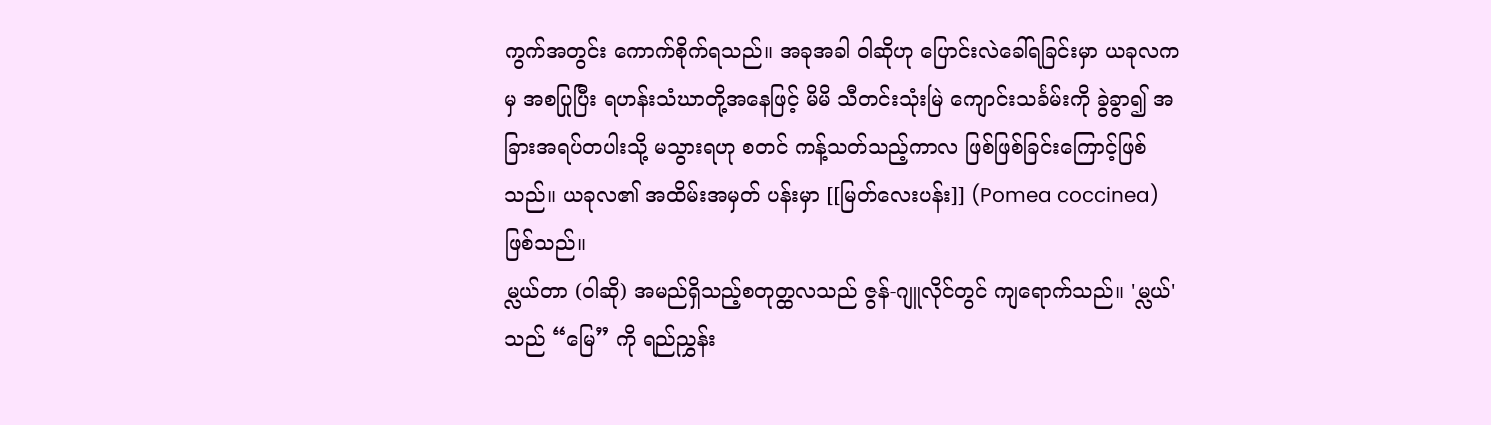ကွက်အတွင်း ကောက်စိုက်ရသည်။ အခုအခါ ဝါဆိုဟု ပြောင်းလဲခေါ်ရခြင်းမှာ ယခုလကမှ အစပြုပြီး ရဟန်းသံဃာတို့အနေဖြင့် မိမိ သီတင်းသုံးမြဲ ကျောင်းသင်္ခမ်းကို ခွဲခွာ၍ အခြားအရပ်တပါးသို့ မသွားရဟု စတင် ကန့်သတ်သည့်ကာလ ဖြစ်ဖြစ်ခြင်းကြောင့်ဖြစ်သည်။ ယခုလ၏ အထိမ်းအမှတ် ပန်းမှာ [[မြတ်လေးပန်း]] (Pomea coccinea) ဖြစ်သည်။
မ္လယ်တာ (ဝါဆို) အမည်ရှိသည့်စတုတ္ထလသည် ဇွန်-ဂျူလိုင်တွင် ကျရောက်သည်။ 'မ္လယ်' သည် “မြေ” ကို ရည်ညွှန်း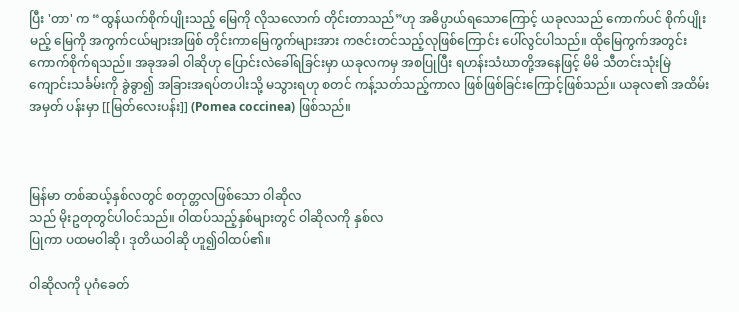ပြီး 'တာ' က “ထွန်ယက်စိုက်ပျိုးသည့် မြေကို လိုသလောက် တိုင်းတာသည်”ဟု အဓိပ္ပာယ်ရသောကြောင့် ယခုလသည် ကောက်ပင် စိုက်ပျိုးမည့် မြေကို အကွက်ငယ်များအဖြစ် တိုင်းကာမြေကွက်များအား ကဇင်းတင်သည့်လုဖြစ်ကြောင်း ပေါ်လွင်ပါသည်။ ထိုမြေကွက်အတွင်း ကောက်စိုက်ရသည်။ အခုအခါ ဝါဆိုဟု ပြောင်းလဲခေါ်ရခြင်းမှာ ယခုလကမှ အစပြုပြီး ရဟန်းသံဃာတို့အနေဖြင့် မိမိ သီတင်းသုံးမြဲ ကျောင်းသင်္ခမ်းကို ခွဲခွာ၍ အခြားအရပ်တပါးသို့ မသွားရဟု စတင် ကန့်သတ်သည့်ကာလ ဖြစ်ဖြစ်ခြင်းကြောင့်ဖြစ်သည်။ ယခုလ၏ အထိမ်းအမှတ် ပန်းမှာ [[မြတ်လေးပန်း]] (Pomea coccinea) ဖြစ်သည်။



မြန်မာ တစ်ဆယ့်နှစ်လတွင် စတုတ္တလဖြစ်သော ဝါဆိုလ
သည် မိုးဥတုတွင်ပါဝင်သည်။ ဝါထပ်သည့်နှစ်များတွင် ဝါဆိုလကို နှစ်လ
ပြုကာ ပထမဝါဆို၊ ဒုတိယဝါဆို ဟူ၍ဝါထပ်၏။

ဝါဆိုလကို ပုဂံခေတ်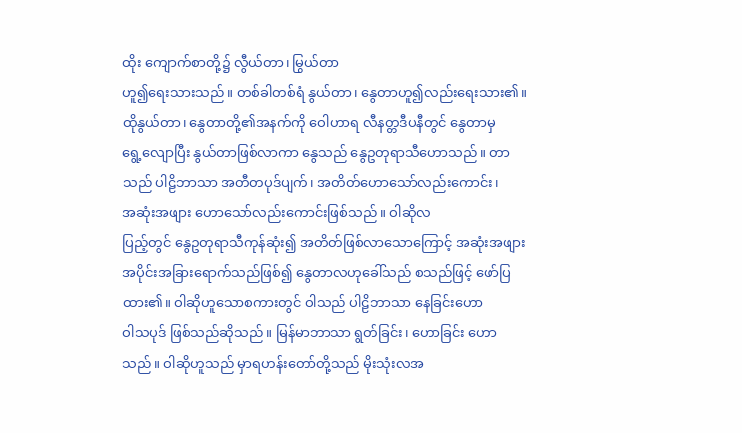ထိုး ကျောက်စာတို့၌ လွီယ်တာ၊ မြွယ်တာ
ဟူ၍ရေးသားသည်။ တစ်ခါတစ်ရံ နွယ်တာ၊ နွေတာဟူ၍လည်းရေးသား၏။
ထိုနွယ်တာ၊ နွေတာတို့၏အနက်ကို ဝေါဟာရ လီနတ္တဒီပနီတွင် နွေတာမှ
ရွေ့လျောပြီး နွယ်တာဖြစ်လာကာ နွေသည် နွေဥတုရာသီဟောသည်။ တာ
သည် ပါဠိဘာသာ အတီတပုဒ်ပျက်၊ အတိတ်ဟောသော်လည်းကောင်း၊
အဆုံးအဖျား ဟောသော်လည်းကောင်းဖြစ်သည်။ ဝါဆိုလ
ပြည့်တွင် နွေဥတုရာသီကုန်ဆုံး၍ အတိတ်ဖြစ်လာသောကြောင့် အဆုံးအဖျား
အပိုင်းအခြားရောက်သည်ဖြစ်၍ နွေတာလဟုခေါ်သည် စသည်ဖြင့် ဖော်ပြ
ထား၏။ ဝါဆိုဟူသောစကားတွင် ဝါသည် ပါဠိဘာသာ နေခြင်းဟော
ဝါသပုဒ် ဖြစ်သည်ဆိုသည်။ မြန်မာဘာသာ ရွတ်ခြင်း၊ ဟောခြင်း ဟော
သည်။ ဝါဆိုဟူသည် မှာရဟန်းတော်တို့သည် မိုးသုံးလအ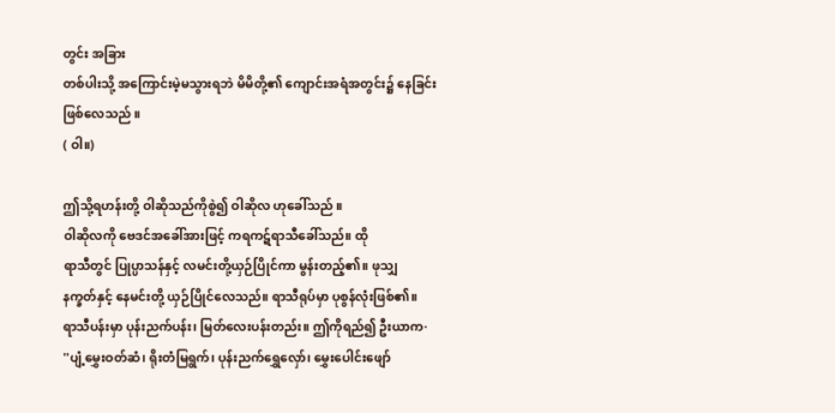တွင်း အခြား
တစ်ပါးသို့ အကြောင်းမဲ့မသွားရဘဲ မိမိတို့၏ ကျောင်းအရံအတွင်း၌ နေခြင်း
ဖြစ်လေသည် ။
( ဝါ။)

ဤသို့ရဟန်းတို့ ဝါဆိုသည်ကိုစွဲ၍ ဝါဆိုလ ဟုခေါ်သည် ။
ဝါဆိုလကို ဗေဒင်အခေါ်အားဖြင့် ကရကဋ်ရာသီခေါ်သည်။ ထို
ရာသီတွင် ပြုပ္ပာသန်နှင့် လမင်းတို့ယှဉ်ပြိုင်ကာ မွန်းတည့်၏။ ဖုသျှ
နက္ခတ်နှင့် နေမင်းတို့ ယှဉ်ပြိုင်လေသည်။ ရာသီရုပ်မှာ ပုစွန်လုံးဖြစ်၏။
ရာသီပန်းမှာ ပုန်းညက်ပန်း၊ မြတ်လေးပန်းတည်း။ ဤကိုရည်၍ ဦးယာက·
''ပျံ့မွှေးဝတ်ဆံ၊ ရိုးတံမြရွက်၊ ပုန်းညက်ရွှေလှော်၊ မွှေးပေါင်းဖျော်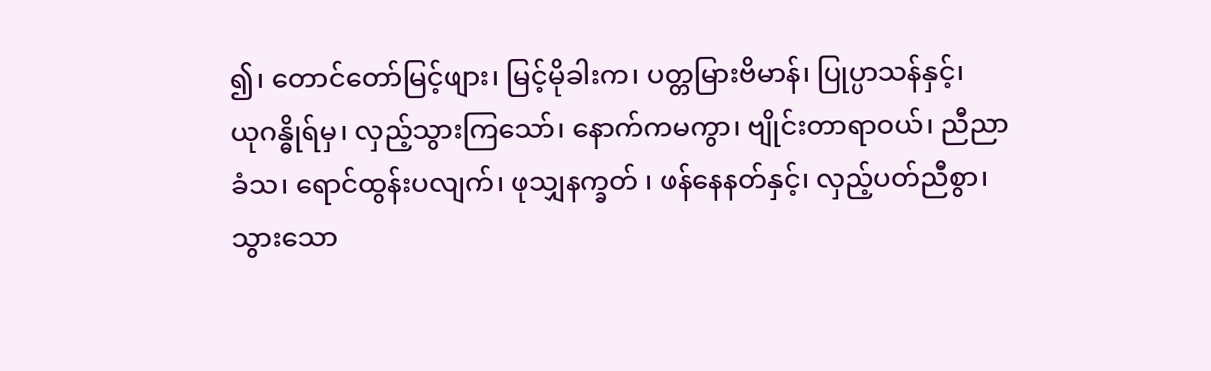၍၊ တောင်တော်မြင့်ဖျား၊ မြင့်မိုခါးက၊ ပတ္တမြားဗိမာန်၊ ပြုပ္ပာသန်နှင့်၊
ယုဂန္ဓိုရ်မှ၊ လှည့်သွားကြသော်၊ နောက်ကမကွာ၊ ဗျိုင်းတာရာဝယ်၊ ညီညာ
ခံသ၊ ရောင်ထွန်းပလျက်၊ ဖုသျှနက္ခတ် ၊ ဖန်နေနတ်နှင့်၊ လှည့်ပတ်ညီစွာ၊
သွားသော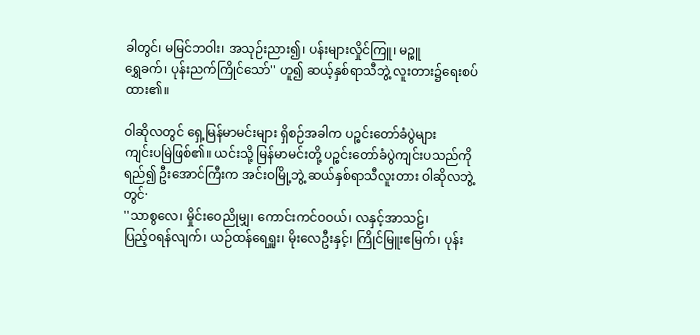ခါတွင်၊ မမြင်ဘဝါး၊ အသုဉ်းညား၍၊ ပန်းများလှိုင်ကြူ၊ မဉ္စူ
ရွှေခက်၊ ပုန်းညက်ကြိုင်သော်'' ဟူ၍ ဆယ့်နှစ်ရာသီဘွဲ့ လူးတား၌ရေးစပ်
ထား၏။

ဝါဆိုလတွင် ရှေ့မြန်မာမင်းများ ရှိစဉ်အခါက ပဉ္စင်းတော်ခံပွဲများ
ကျင်းပမြဲဖြစ်၏။ ယင်းသို့ မြန်မာမင်းတို့ ပဉ္စင်းတော်ခံပွဲကျင်းပသည်ကို
ရည်၍ ဦးအောင်ကြီးက အင်းဝမြို့ဘွဲ့ ဆယ်နှစ်ရာသီလူးတား ဝါဆိုလဘွဲ့
တွင်·
''သာစွလေ၊ မှိုင်းဝေညိုမျှ၊ ကောင်းကင်ဝဝယ်၊ လနှင့်အာသဠ်၊
ပြည့်ဝရန်လျက်၊ ယဉ်ထန်ရေရှူး၊ မိုးလေဦးနှင့်၊ ကြိုင်မြူးဧမြက်၊ ပုန်း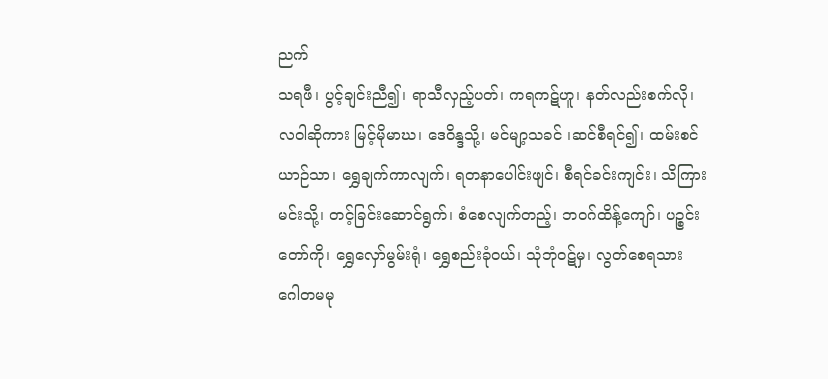ညက်
သရဖီ၊ ပွင့်ချင်းညီ၍၊ ရာသီလှည့်ပတ်၊ ကရကဋ်ဟူ၊ နတ်လည်းစက်လို၊
လဝါဆိုကား မြင့်မိုမာဃ၊ ဒေဝိန္ဒသို့၊ မင်မျာ့သခင် ၊ဆင်စီရင်၍၊ ထမ်းစင်
ယာဉ်သာ၊ ရွှေချက်ကာလျက်၊ ရတနာပေါင်းဖျင်၊ စီရင်ခင်းကျင်း၊ သိကြား
မင်းသို့၊ တင့်ခြင်းဆောင်ရွက်၊ စံစေလျက်တည့်၊ ဘဝဂ်ထိန့်ကျော်၊ ပဉ္စင်း
တော်ကို၊ ရွှေလှော်မွမ်းရုံ၊ ရွှေစည်းခုံဝယ်၊ သုံဘုံဝဋ်မှ၊ လွတ်စေရသား
ဂေါတမမု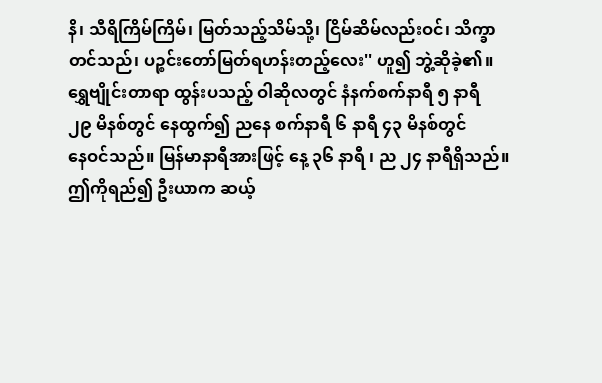နိ၊ သီရိကြိမ်ကြိမ်၊ မြတ်သည့်သိမ်သို့၊ ငြိမ်ဆိမ်လည်းဝင်၊ သိက္ခာ
တင်သည်၊ ပဉ္စင်းတော်မြတ်ရဟန်းတည့်လေး'' ဟူ၍ ဘွဲ့ဆိုခဲ့၏။
ရွှေဗျိုင်းတာရာ ထွန်းပသည့် ဝါဆိုလတွင် နံနက်စက်နာရီ ၅ နာရီ
၂၉ မိနစ်တွင် နေထွက်၍ ညနေ စက်နာရီ ၆ နာရီ ၄၃ မိနစ်တွင်
နေဝင်သည်။ မြန်မာနာရီအားဖြင့် နေ့ ၃၆ နာရီ ၊ ည ၂၄ နာရီရှိသည်။
ဤကိုရည်၍ ဦးယာက ဆယ့်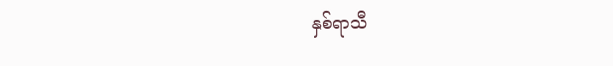နှစ်ရာသီ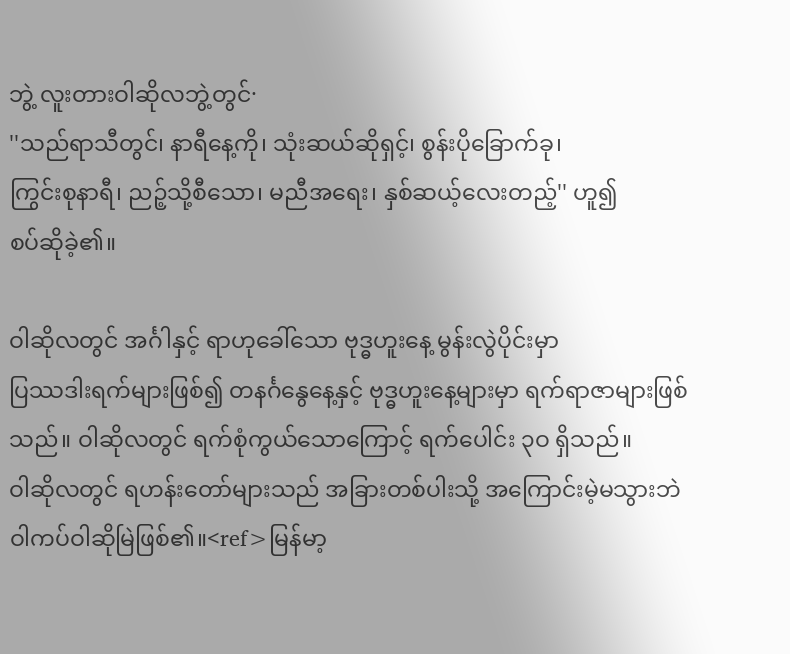ဘွဲ့ လူးတားဝါဆိုလဘွဲ့တွင်·
''သည်ရာသီတွင်၊ နာရီနေ့ကို၊ သုံးဆယ်ဆိုရှင့်၊ စွန်းပိုခြောက်ခု၊
ကြွင်းစုနာရီ၊ ညဉ့်သို့စီသော၊ မညီအရေး၊ နှစ်ဆယ့်လေးတည့်'' ဟူ၍
စပ်ဆိုခဲ့၏။

ဝါဆိုလတွင် အင်္ဂါနှင့် ရာဟုခေါ်သော ဗုဒ္ဓဟူးနေ့ မွန်းလွဲပိုင်းမှာ
ပြဿဒါးရက်များဖြစ်၍ တနင်္ဂနွေနေ့နှင့် ဗုဒ္ဓဟူးနေ့များမှာ ရက်ရာဇာများဖြစ်
သည်။ ဝါဆိုလတွင် ရက်စုံကွယ်သောကြောင့် ရက်ပေါင်း ၃ဝ ရှိသည်။
ဝါဆိုလတွင် ရဟန်းတော်များသည် အခြားတစ်ပါးသို့ အကြောင်းမဲ့မသွားဘဲ
ဝါကပ်ဝါဆိုမြဲဖြစ်၏။<ref>မြန်မာ့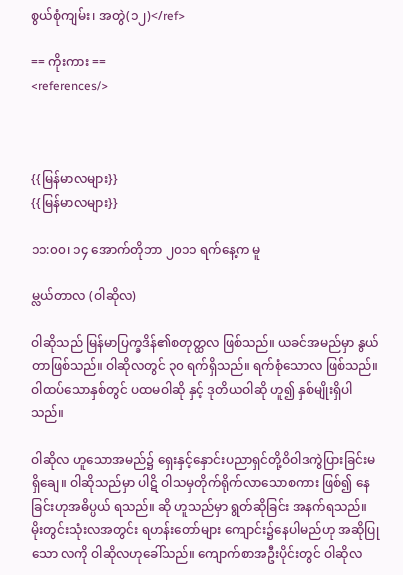စွယ်စုံကျမ်း၊ အတွဲ(၁၂)</ref>

== ကိုးကား ==
<references/>



{{မြန်မာလများ}}
{{မြန်မာလများ}}

၁၁:၀၀၊ ၁၄ အောက်တိုဘာ ၂၀၁၁ ရက်နေ့က မူ

မ္လယ်တာလ (ဝါဆိုလ)

ဝါဆိုသည် မြန်မာပြက္ခဒိန်၏စတုတ္ထလ ဖြစ်သည်။ ယခင်အမည်မှာ နွယ်တာဖြစ်သည်။ ဝါဆိုလတွင် ၃၀ ရက်ရှိသည်။ ရက်စုံသောလ ဖြစ်သည်။ ဝါထပ်သောနှစ်တွင် ပထမဝါဆို နှင့် ဒုတိယဝါဆို ဟူ၍ နှစ်မျိုးရှိပါသည်။

ဝါဆိုလ ဟူသောအမည်၌ ရှေးနှင့်နှောင်းပညာရှင်တို့ဝိဝါဒကွဲပြားခြင်းမရှိချေ။ ဝါဆိုသည်မှာ ပါဋိ ဝါသမှတိုက်ရိုက်လာသောစကား ဖြစ်၍ နေခြင်းဟုအဓိပ္ပယ် ရသည်။ ဆို ဟူသည်မှာ ရွတ်ဆိုခြင်း အနက်ရသည်။ မိုးတွင်းသုံးလအတွင်း ရဟန်းတော်များ ကျောင်း၌နေပါမည်ဟု အဆိုပြုသော လကို ဝါဆိုလဟုခေါ်သည်။ ကျောက်စာအဦးပိုင်းတွင် ဝါဆိုလ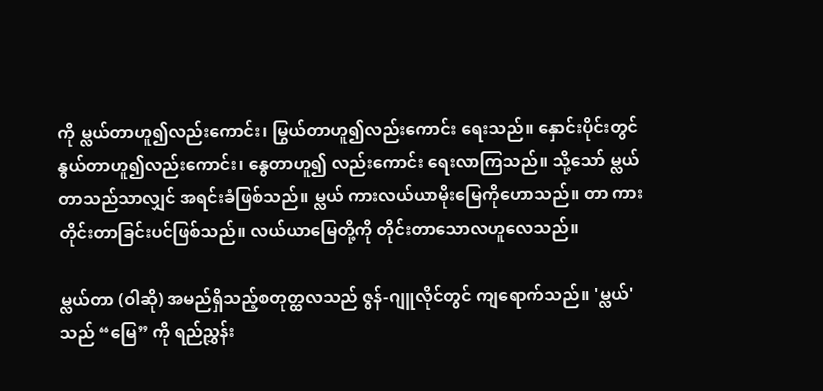ကို မ္လယ်တာဟူ၍လည်းကောင်း၊ မြွယ်တာဟူ၍လည်းကောင်း ရေးသည်။ နှောင်းပိုင်းတွင် နွယ်တာဟူ၍လည်းကောင်း၊ နွေတာဟူ၍ လည်းကောင်း ရေးလာကြသည်။ သို့သော် မ္လယ်တာသည်သာလျှင် အရင်းခံဖြစ်သည်။ မ္လယ် ကားလယ်ယာမိုးမြေကိုဟောသည်။ တာ ကား တိုင်းတာခြင်းပင်ဖြစ်သည်။ လယ်ယာမြေတို့ကို တိုင်းတာသောလဟူလေသည်။

မ္လယ်တာ (ဝါဆို) အမည်ရှိသည့်စတုတ္ထလသည် ဇွန်-ဂျူလိုင်တွင် ကျရောက်သည်။ 'မ္လယ်' သည် “မြေ” ကို ရည်ညွှန်း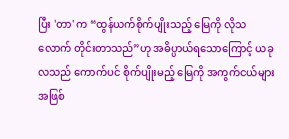ပြီး 'တာ' က “ထွန်ယက်စိုက်ပျိုးသည့် မြေကို လိုသလောက် တိုင်းတာသည်”ဟု အဓိပ္ပာယ်ရသောကြောင့် ယခုလသည် ကောက်ပင် စိုက်ပျိုးမည့် မြေကို အကွက်ငယ်များအဖြစ်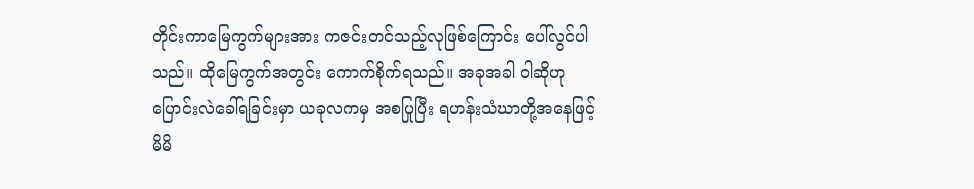တိုင်းကာမြေကွက်များအား ကဇင်းတင်သည့်လုဖြစ်ကြောင်း ပေါ်လွင်ပါသည်။ ထိုမြေကွက်အတွင်း ကောက်စိုက်ရသည်။ အခုအခါ ဝါဆိုဟု ပြောင်းလဲခေါ်ရခြင်းမှာ ယခုလကမှ အစပြုပြီး ရဟန်းသံဃာတို့အနေဖြင့် မိမိ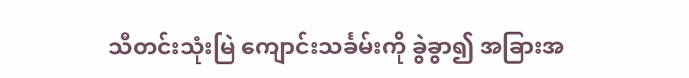သီတင်းသုံးမြဲ ကျောင်းသင်္ခမ်းကို ခွဲခွာ၍ အခြားအ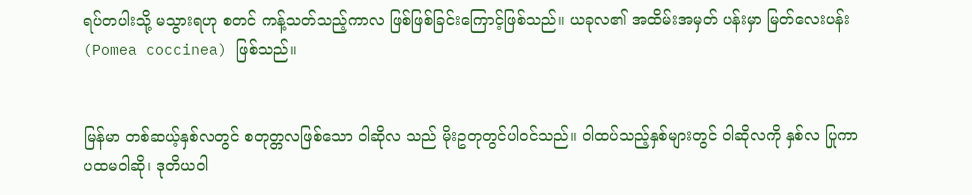ရပ်တပါးသို့ မသွားရဟု စတင် ကန့်သတ်သည့်ကာလ ဖြစ်ဖြစ်ခြင်းကြောင့်ဖြစ်သည်။ ယခုလ၏ အထိမ်းအမှတ် ပန်းမှာ မြတ်လေးပန်း (Pomea coccinea) ဖြစ်သည်။


မြန်မာ တစ်ဆယ့်နှစ်လတွင် စတုတ္တလဖြစ်သော ဝါဆိုလ သည် မိုးဥတုတွင်ပါဝင်သည်။ ဝါထပ်သည့်နှစ်များတွင် ဝါဆိုလကို နှစ်လ ပြုကာ ပထမဝါဆို၊ ဒုတိယဝါ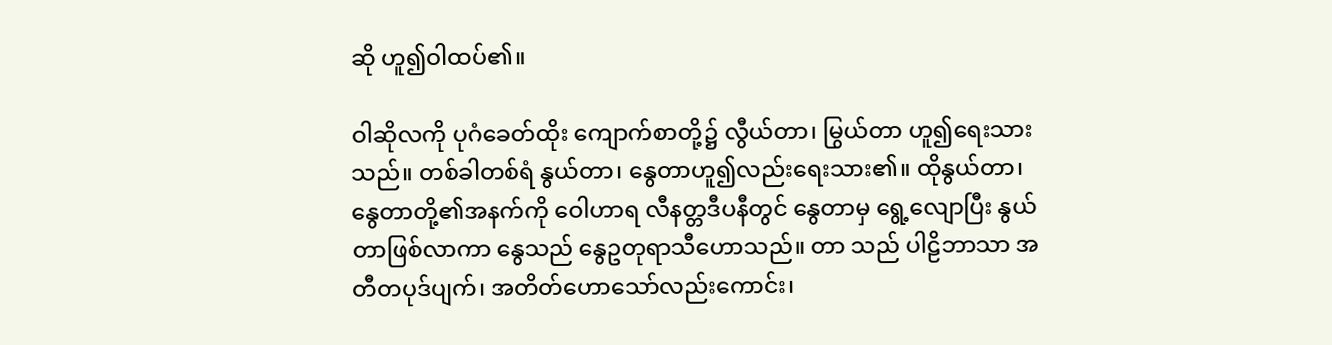ဆို ဟူ၍ဝါထပ်၏။

ဝါဆိုလကို ပုဂံခေတ်ထိုး ကျောက်စာတို့၌ လွီယ်တာ၊ မြွယ်တာ ဟူ၍ရေးသားသည်။ တစ်ခါတစ်ရံ နွယ်တာ၊ နွေတာဟူ၍လည်းရေးသား၏။ ထိုနွယ်တာ၊ နွေတာတို့၏အနက်ကို ဝေါဟာရ လီနတ္တဒီပနီတွင် နွေတာမှ ရွေ့လျောပြီး နွယ်တာဖြစ်လာကာ နွေသည် နွေဥတုရာသီဟောသည်။ တာ သည် ပါဠိဘာသာ အတီတပုဒ်ပျက်၊ အတိတ်ဟောသော်လည်းကောင်း၊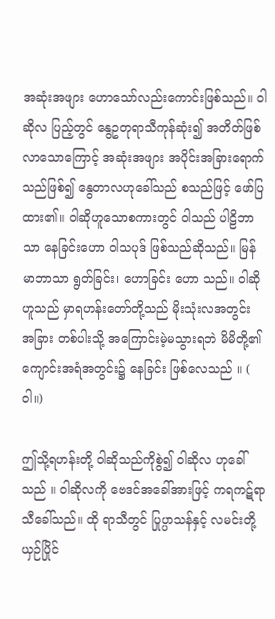အဆုံးအဖျား ဟောသော်လည်းကောင်းဖြစ်သည်။ ဝါဆိုလ ပြည့်တွင် နွေဥတုရာသီကုန်ဆုံး၍ အတိတ်ဖြစ်လာသောကြောင့် အဆုံးအဖျား အပိုင်းအခြားရောက်သည်ဖြစ်၍ နွေတာလဟုခေါ်သည် စသည်ဖြင့် ဖော်ပြ ထား၏။ ဝါဆိုဟူသောစကားတွင် ဝါသည် ပါဠိဘာသာ နေခြင်းဟော ဝါသပုဒ် ဖြစ်သည်ဆိုသည်။ မြန်မာဘာသာ ရွတ်ခြင်း၊ ဟောခြင်း ဟော သည်။ ဝါဆိုဟူသည် မှာရဟန်းတော်တို့သည် မိုးသုံးလအတွင်း အခြား တစ်ပါးသို့ အကြောင်းမဲ့မသွားရဘဲ မိမိတို့၏ ကျောင်းအရံအတွင်း၌ နေခြင်း ဖြစ်လေသည် ။ ( ဝါ။)

ဤသို့ရဟန်းတို့ ဝါဆိုသည်ကိုစွဲ၍ ဝါဆိုလ ဟုခေါ်သည် ။ ဝါဆိုလကို ဗေဒင်အခေါ်အားဖြင့် ကရကဋ်ရာသီခေါ်သည်။ ထို ရာသီတွင် ပြုပ္ပာသန်နှင့် လမင်းတို့ယှဉ်ပြိုင်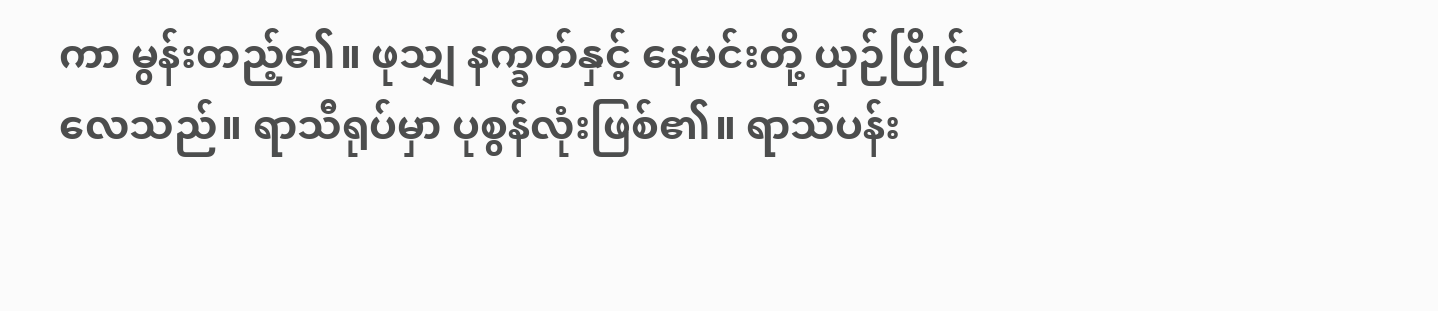ကာ မွန်းတည့်၏။ ဖုသျှ နက္ခတ်နှင့် နေမင်းတို့ ယှဉ်ပြိုင်လေသည်။ ရာသီရုပ်မှာ ပုစွန်လုံးဖြစ်၏။ ရာသီပန်း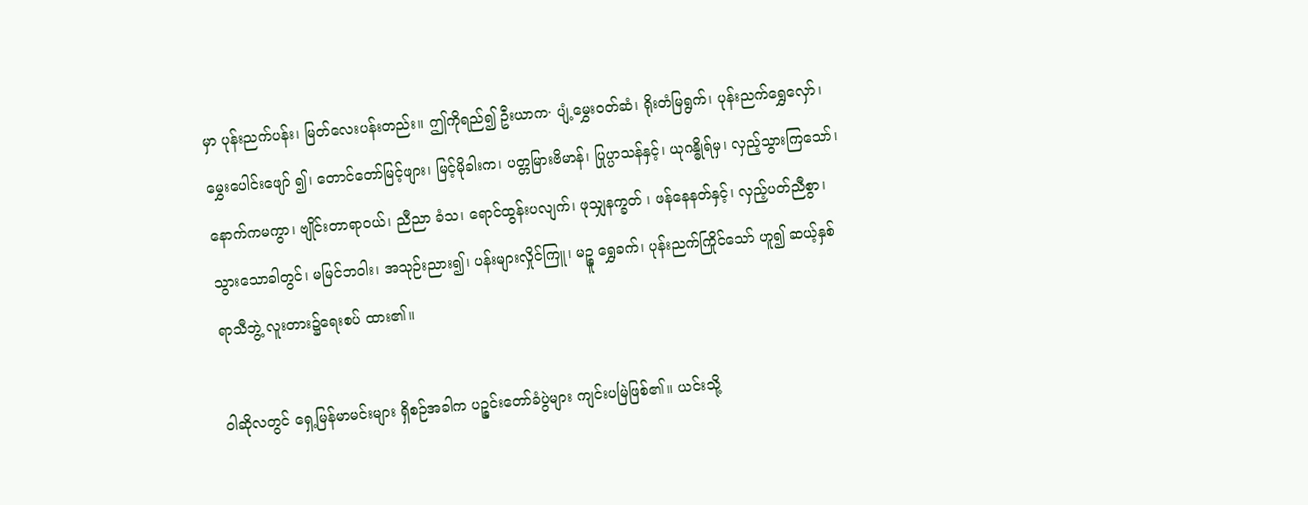မှာ ပုန်းညက်ပန်း၊ မြတ်လေးပန်းတည်း။ ဤကိုရည်၍ ဦးယာက· ပျံ့မွှေးဝတ်ဆံ၊ ရိုးတံမြရွက်၊ ပုန်းညက်ရွှေလှော်၊ မွှေးပေါင်းဖျော် ၍၊ တောင်တော်မြင့်ဖျား၊ မြင့်မိုခါးက၊ ပတ္တမြားဗိမာန်၊ ပြုပ္ပာသန်နှင့်၊ ယုဂန္ဓိုရ်မှ၊ လှည့်သွားကြသော်၊ နောက်ကမကွာ၊ ဗျိုင်းတာရာဝယ်၊ ညီညာ ခံသ၊ ရောင်ထွန်းပလျက်၊ ဖုသျှနက္ခတ် ၊ ဖန်နေနတ်နှင့်၊ လှည့်ပတ်ညီစွာ၊ သွားသောခါတွင်၊ မမြင်ဘဝါး၊ အသုဉ်းညား၍၊ ပန်းများလှိုင်ကြူ၊ မဉ္စူ ရွှေခက်၊ ပုန်းညက်ကြိုင်သော် ဟူ၍ ဆယ့်နှစ်ရာသီဘွဲ့ လူးတား၌ရေးစပ် ထား၏။

ဝါဆိုလတွင် ရှေ့မြန်မာမင်းများ ရှိစဉ်အခါက ပဉ္စင်းတော်ခံပွဲများ ကျင်းပမြဲဖြစ်၏။ ယင်းသို့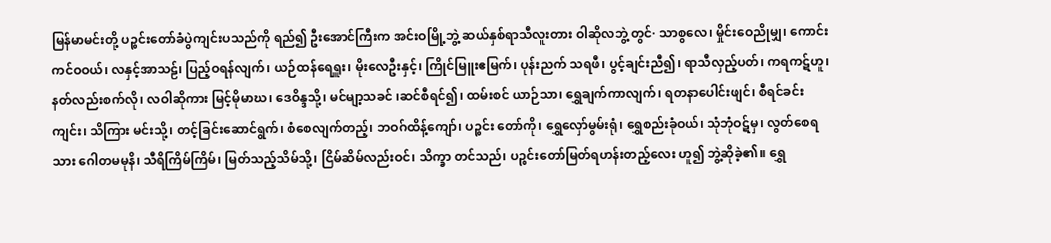မြန်မာမင်းတို့ ပဉ္စင်းတော်ခံပွဲကျင်းပသည်ကို ရည်၍ ဦးအောင်ကြီးက အင်းဝမြို့ဘွဲ့ ဆယ်နှစ်ရာသီလူးတား ဝါဆိုလဘွဲ့ တွင်· သာစွလေ၊ မှိုင်းဝေညိုမျှ၊ ကောင်းကင်ဝဝယ်၊ လနှင့်အာသဠ်၊ ပြည့်ဝရန်လျက်၊ ယဉ်ထန်ရေရှူး၊ မိုးလေဦးနှင့်၊ ကြိုင်မြူးဧမြက်၊ ပုန်းညက် သရဖီ၊ ပွင့်ချင်းညီ၍၊ ရာသီလှည့်ပတ်၊ ကရကဋ်ဟူ၊ နတ်လည်းစက်လို၊ လဝါဆိုကား မြင့်မိုမာဃ၊ ဒေဝိန္ဒသို့၊ မင်မျာ့သခင် ၊ဆင်စီရင်၍၊ ထမ်းစင် ယာဉ်သာ၊ ရွှေချက်ကာလျက်၊ ရတနာပေါင်းဖျင်၊ စီရင်ခင်းကျင်း၊ သိကြား မင်းသို့၊ တင့်ခြင်းဆောင်ရွက်၊ စံစေလျက်တည့်၊ ဘဝဂ်ထိန့်ကျော်၊ ပဉ္စင်း တော်ကို၊ ရွှေလှော်မွမ်းရုံ၊ ရွှေစည်းခုံဝယ်၊ သုံဘုံဝဋ်မှ၊ လွတ်စေရသား ဂေါတမမုနိ၊ သီရိကြိမ်ကြိမ်၊ မြတ်သည့်သိမ်သို့၊ ငြိမ်ဆိမ်လည်းဝင်၊ သိက္ခာ တင်သည်၊ ပဉ္စင်းတော်မြတ်ရဟန်းတည့်လေး ဟူ၍ ဘွဲ့ဆိုခဲ့၏။ ရွှေ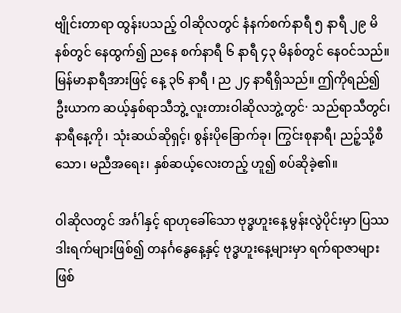ဗျိုင်းတာရာ ထွန်းပသည့် ဝါဆိုလတွင် နံနက်စက်နာရီ ၅ နာရီ ၂၉ မိနစ်တွင် နေထွက်၍ ညနေ စက်နာရီ ၆ နာရီ ၄၃ မိနစ်တွင် နေဝင်သည်။ မြန်မာနာရီအားဖြင့် နေ့ ၃၆ နာရီ ၊ ည ၂၄ နာရီရှိသည်။ ဤကိုရည်၍ ဦးယာက ဆယ့်နှစ်ရာသီဘွဲ့ လူးတားဝါဆိုလဘွဲ့တွင်· သည်ရာသီတွင်၊ နာရီနေ့ကို၊ သုံးဆယ်ဆိုရှင့်၊ စွန်းပိုခြောက်ခု၊ ကြွင်းစုနာရီ၊ ညဉ့်သို့စီသော၊ မညီအရေး၊ နှစ်ဆယ့်လေးတည့် ဟူ၍ စပ်ဆိုခဲ့၏။

ဝါဆိုလတွင် အင်္ဂါနှင့် ရာဟုခေါ်သော ဗုဒ္ဓဟူးနေ့ မွန်းလွဲပိုင်းမှာ ပြဿဒါးရက်များဖြစ်၍ တနင်္ဂနွေနေ့နှင့် ဗုဒ္ဓဟူးနေ့များမှာ ရက်ရာဇာများဖြစ်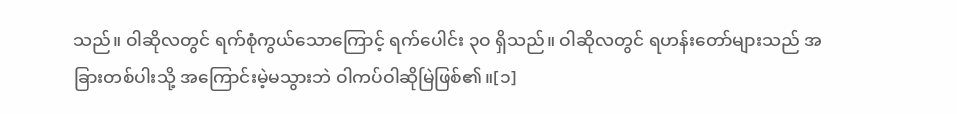သည်။ ဝါဆိုလတွင် ရက်စုံကွယ်သောကြောင့် ရက်ပေါင်း ၃ဝ ရှိသည်။ ဝါဆိုလတွင် ရဟန်းတော်များသည် အခြားတစ်ပါးသို့ အကြောင်းမဲ့မသွားဘဲ ဝါကပ်ဝါဆိုမြဲဖြစ်၏။[၁]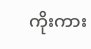ကိုးကား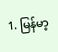1. မြန်မာ့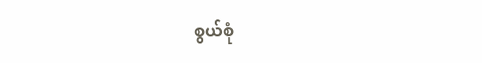စွယ်စုံ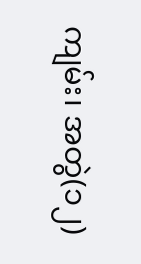ကျမ်း၊ အတွဲ(၁၂)